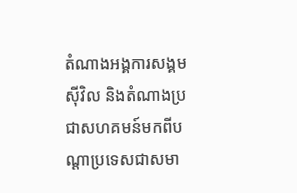តំណាងអង្គការសង្គមស៊ីវិល និងតំណាងប្រជាសហគមន៍មកពីបណ្ដាប្រទេសជាសមា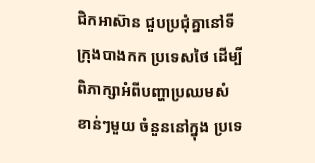ជិកអាស៊ាន ជួបប្រជុំគ្នានៅទីក្រុងបាងកក ប្រទេសថៃ ដើម្បីពិភាក្សាអំពីបញ្ហាប្រឈមសំខាន់ៗមួយ ចំនួននៅក្នុង ប្រទេ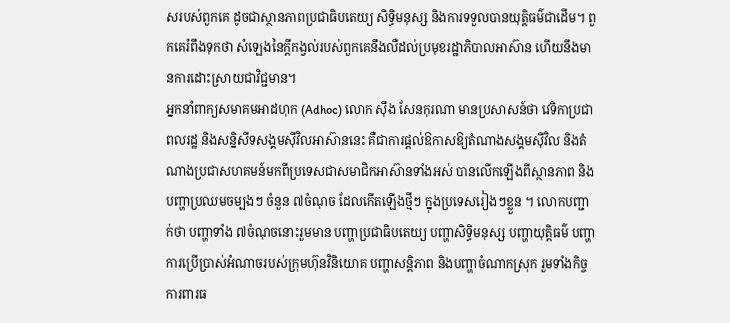សរបស់ពួកគេ ដូចជាស្ថានភាពប្រជាធិបតេយ្យ សិទ្ធិមនុស្ស និងការទទួលបានយុត្តិធម៌ជាដើម។ ពួកគេរំពឹងទុកថា សំឡេងនៃក្ដីកង្វល់របស់ពួកគេនឹងលឺដល់ប្រមុខរដ្ឋាភិបាលអាស៊ាន ហើយនឹងមានការដោះស្រាយជាវិជ្ជមាន។
អ្នកនាំពាក្យសមាគមអាដហុក (Adhoc) លោក ស៊ឹង សែនកុរណា មានប្រសាសន៍ថា វេទិកាប្រជាពលរដ្ឋ និងសន្និសីទសង្គមស៊ីវិលអាស៊ាននេះ គឺជាការផ្ដល់ឱកាសឱ្យតំណាងសង្គមស៊ីវិល និងតំណាងប្រជាសហគមន៍មកពីប្រទេសជាសមាជិកអាស៊ានទាំងអស់ បានលើកឡើងពីស្ថានភាព និងបញ្ហាប្រឈមចម្បងៗ ចំនួន ៧ចំណុច ដែលកើតឡើងថ្មីៗ ក្នុងប្រទេសរៀងៗខ្លួន ។ លោកបញ្ជាក់ថា បញ្ហាទាំង ៧ចំណុចនោះរួមមាន បញ្ហាប្រជាធិបតេយ្យ បញ្ហាសិទ្ធិមនុស្ស បញ្ហាយុត្តិធម៌ បញ្ហាការប្រើប្រាស់អំណាចរបស់ក្រុមហ៊ុនវិនិយោគ បញ្ហាសន្តិភាព និងបញ្ហាចំណាកស្រុក រួមទាំងកិច្ចការពារធ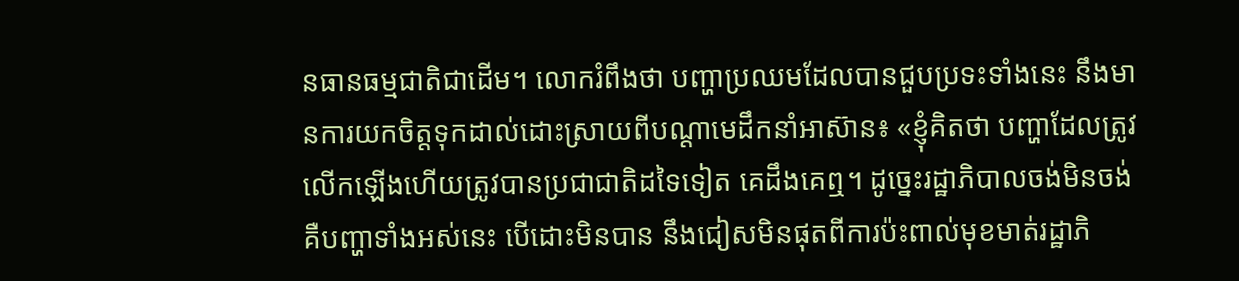នធានធម្មជាតិជាដើម។ លោករំពឹងថា បញ្ហាប្រឈមដែលបានជួបប្រទះទាំងនេះ នឹងមានការយកចិត្តទុកដាល់ដោះស្រាយពីបណ្ដាមេដឹកនាំអាស៊ាន៖ «ខ្ញុំគិតថា បញ្ហាដែលត្រូវលើកឡើងហើយត្រូវបានប្រជាជាតិដទៃទៀត គេដឹងគេឮ។ ដូច្នេះរដ្ឋាភិបាលចង់មិនចង់ គឺបញ្ហាទាំងអស់នេះ បើដោះមិនបាន នឹងជៀសមិនផុតពីការប៉ះពាល់មុខមាត់រដ្ឋាភិ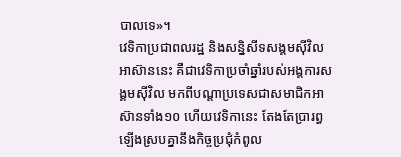បាលទេ»។
វេទិកាប្រជាពលរដ្ឋ និងសន្និសីទសង្គមស៊ីវិលអាស៊ាននេះ គឺជាវេទិកាប្រចាំឆ្នាំរបស់អង្គការសង្គមស៊ីវិល មកពីបណ្ដាប្រទេសជាសមាជិកអាស៊ានទាំង១០ ហើយវេទិកានេះ តែងតែប្រារព្ធឡើងស្របគ្នានឹងកិច្ចប្រជុំកំពូល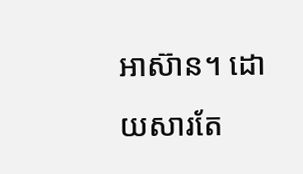អាស៊ាន។ ដោយសារតែ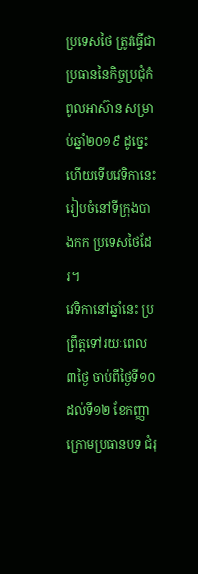ប្រទេសថៃ ត្រូវធ្វើជាប្រធាននៃកិច្ចប្រជុំកំពូលអាស៊ាន សម្រាប់ឆ្នាំ២០១៩ ដូច្នេះហើយទើបវេទិកានេះរៀបចំនៅទីក្រុងបាងកក ប្រទេសថៃដែរ។
វេទិកានៅឆ្នាំនេះ ប្រព្រឹត្តទៅរយៈពេល ៣ថ្ងៃ ចាប់ពីថ្ងៃទី១០ ដល់ទី១២ ខែកញ្ញា ក្រោមប្រធានបទ ជំរុ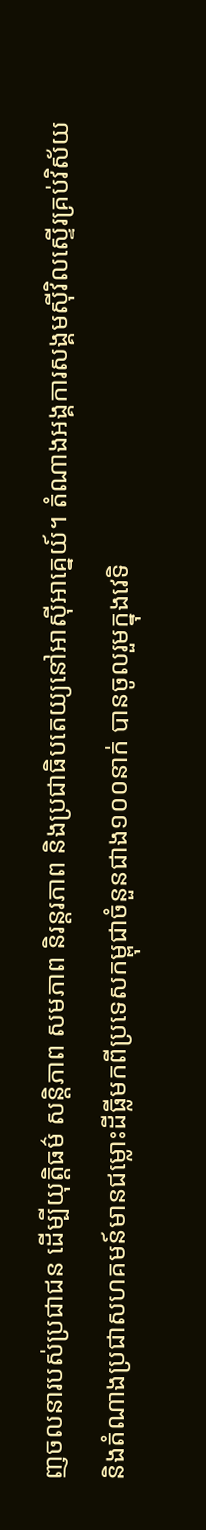ញចលនារបស់ប្រជាជន ដើម្បីយុត្តិធម៌ សន្តិភាព សមភាព និរន្តរភាព និងប្រជាធិបតេយ្យនៅអាស៊ីអាគ្នេយ៍។ តំណាងអង្គការសង្គមស៊ីវិលស្ទើរគ្រប់វិស័យ និងតំណាងប្រជាសហគមន៍មានជម្លោះដីធ្លីមកពីប្រទេសកម្ពុជាចំនួនជាង១០០នាក់ បានចូលរួមក្នុងវេទិ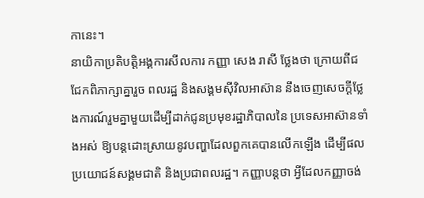កានេះ។
នាយិកាប្រតិបត្តិអង្គការសីលការ កញ្ញា សេង រាសី ថ្លែងថា ក្រោយពីជជែកពិភាក្សាគ្នារួច ពលរដ្ឋ និងសង្គមស៊ីវិលអាស៊ាន នឹងចេញសេចក្ដីថ្លែងការណ៍រួមគ្នាមួយដើម្បីដាក់ជូនប្រមុខរដ្ឋាភិបាលនៃ ប្រទេសអាស៊ានទាំងអស់ ឱ្យបន្តដោះស្រាយនូវបញ្ហាដែលពួកគេបានលើកឡើង ដើម្បីផលប្រយោជន៍សង្គមជាតិ និងប្រជាពលរដ្ឋ។ កញ្ញាបន្តថា អ្វីដែលកញ្ញាចង់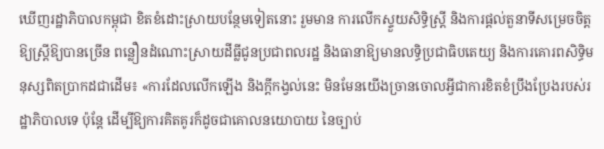ឃើញរដ្ឋាភិបាលកម្ពុជា ខិតខំដោះស្រាយបន្ថែមទៀតនោះ រួមមាន ការលើកស្ទួយសិទ្ធិស្ត្រី និងការផ្តល់តួនាទីសម្រេចចិត្តឱ្យស្ត្រីឱ្យបានច្រើន ពន្លឿនដំណោះស្រាយដីធ្លីជូនប្រជាពលរដ្ឋ និងធានាឱ្យមានលទ្ធិប្រជាធិបតេយ្យ និងការគោរពសិទ្ធិមនុស្សពិតប្រាកដជាដើម៖ «ការដែលលើកឡើង និងក្ដីកង្វល់នេះ មិនមែនយើងច្រានចោលអ្វីជាការខិតខំប្រឹងប្រែងរបស់រដ្ឋាភិបាលទេ ប៉ុន្តែ ដើម្បីឱ្យការគិតគូរក៏ដូចជាគោលនយោបាយ នៃច្បាប់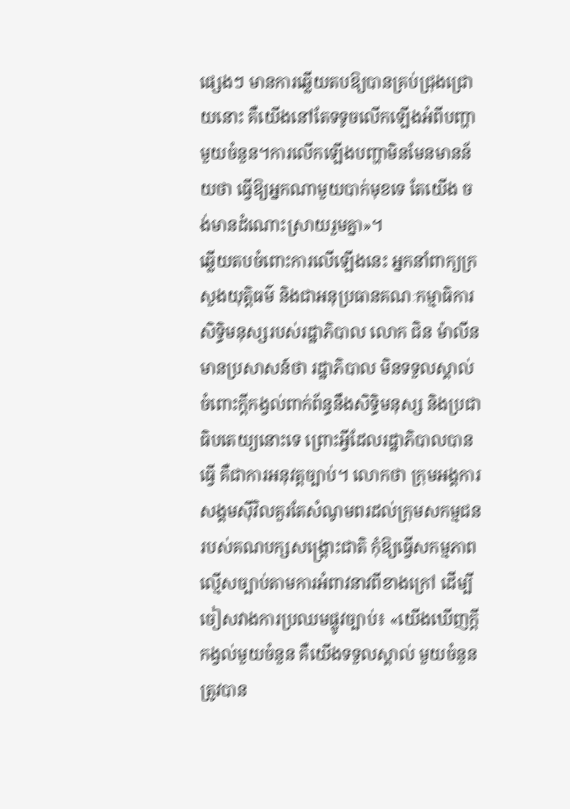ផ្សេងៗ មានការឆ្លើយតបឱ្យបានគ្រប់ជ្រុងជ្រោយនោះ គឺយើងនៅតែទទូចលើកឡើងអំពីបញ្ហាមួយចំនួន។ការលើកឡើងបញ្ហាមិនមែនមានន័យថា ធ្វើឱ្យអ្នកណាមួយបាក់មុខទេ តែយើង ចង់មានដំណោះស្រាយរួមគ្នា»។
ឆ្លើយតបចំពោះការលើឡើងនេះ អ្នកនាំពាក្យក្រសួងយុត្តិធម៌ និងជាអនុប្រធានគណៈកម្មាធិការសិទ្ធិមនុស្សរបស់រដ្ឋាភិបាល លោក ជិន ម៉ាលីន មានប្រសាសន៍ថា រដ្ឋាភិបាល មិនទទួលស្គាល់ចំពោះក្តីកង្វល់ពាក់ព័ន្ធនឹងសិទ្ធិមនុស្ស និងប្រជាធិបតេយ្យនោះទេ ព្រោះអ្វីដែលរដ្ឋាភិបាលបានធ្វើ គឺជាការអនុវត្តច្បាប់។ លោកថា ក្រុមអង្គការសង្គមស៊ីវិលគួរតែសំណូមពរដល់ក្រុមសកម្មជនរបស់គណបក្សសង្គ្រោះជាតិ កុំឱ្យធ្វើសកម្មភាពល្មើសច្បាប់តាមការអំពាវនាវពីខាងក្រៅ ដើម្បីចៀសវាងការប្រឈមផ្លូវច្បាប់៖ «យើងឃើញក្ដីកង្វល់មួយចំនួន គឺយើងទទួលស្គាល់ មួយចំនួនត្រូវបាន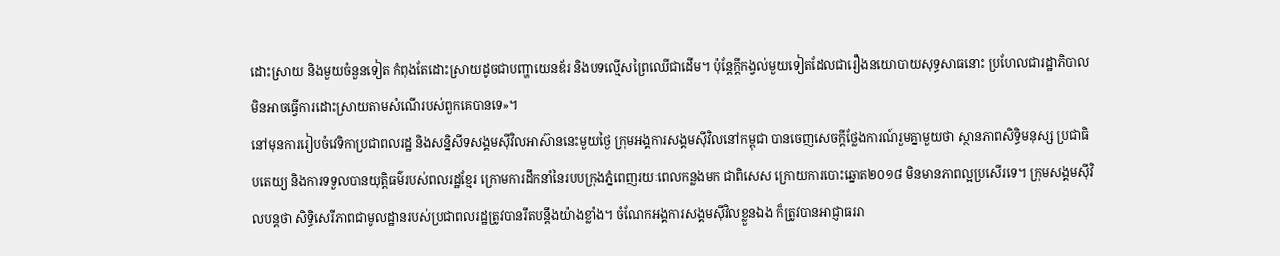ដោះស្រាយ និងមួយចំនួនទៀត កំពុងតែដោះស្រាយដូចជាបញ្ហាយេនឌ័រ និងបទល្មើសព្រៃឈើជាដើម។ ប៉ុន្តែក្តីកង្វល់មួយទៀតដែលជារឿងនយោបាយសុទ្ធសាធនោះ ប្រហែលជារដ្ឋាភិបាលមិនអាចធ្វើការដោះស្រាយតាមសំណើរបស់ពួកគេបានទេ»។
នៅមុនការរៀបចំវេទិកាប្រជាពលរដ្ឋ និងសន្និសីទសង្គមស៊ីវិលអាស៊ាននេះមួយថ្ងៃ ក្រុមអង្គការសង្គមស៊ីវិលនៅកម្ពុជា បានចេញសេចក្ដីថ្លែងការណ៍រួមគ្នាមួយថា ស្ថានភាពសិទ្ធិមនុស្ស ប្រជាធិបតេយ្យ និងការទទួលបានយុត្តិធម៌របស់ពលរដ្ឋខ្មែរ ក្រោមការដឹកនាំនៃរបបក្រុងភ្នំពេញរយៈពេលកន្លងមក ជាពិសេស ក្រោយការបោះឆ្នោត២០១៨ មិនមានភាពល្អប្រសើរទេ។ ក្រុមសង្គមស៊ីវិលបន្តថា សិទ្ធិសេរីភាពជាមូលដ្ឋានរបស់ប្រជាពលរដ្ឋត្រូវបានរឹតបន្តឹងយ៉ាងខ្លាំង។ ចំណែកអង្គការសង្គមស៊ីវិលខ្លួនឯង ក៏ត្រូវបានអាជ្ញាធររា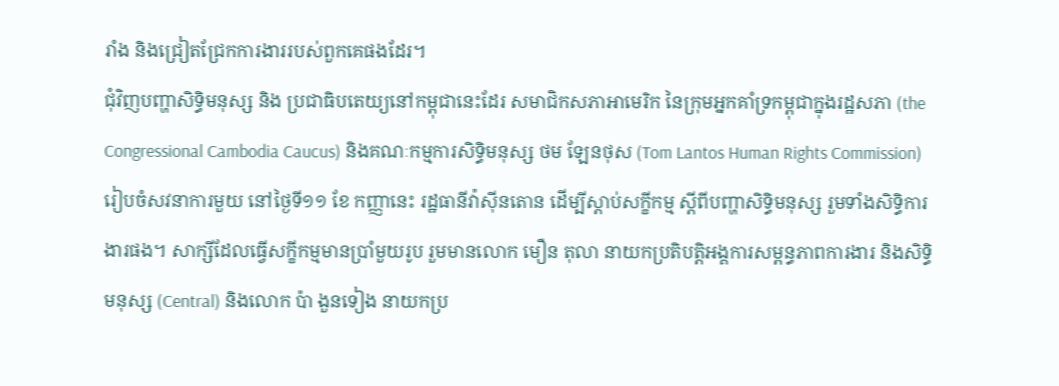រាំង និងជ្រៀតជ្រែកការងាររបស់ពួកគេផងដែរ។
ជុំវិញបញ្ហាសិទ្ធិមនុស្ស និង ប្រជាធិបតេយ្យនៅកម្ពុជានេះដែរ សមាជិកសភាអាមេរិក នៃក្រុមអ្នកគាំទ្រកម្ពុជាក្នុងរដ្ឋសភា (the Congressional Cambodia Caucus) និងគណៈកម្មការសិទ្ធិមនុស្ស ថម ឡែនថុស (Tom Lantos Human Rights Commission) រៀបចំសវនាការមួយ នៅថ្ងៃទី១១ ខែ កញ្ញានេះ រដ្ឋធានីវ៉ាស៊ីនតោន ដើម្បីស្ដាប់សក្ខីកម្ម ស្ដីពីបញ្ហាសិទ្ធិមនុស្ស រួមទាំងសិទ្ធិការងារផង។ សាក្សីដែលធ្វើសក្ខីកម្មមានប្រាំមួយរូប រួមមានលោក មឿន តុលា នាយកប្រតិបត្តិអង្គការសម្ពន្ធភាពការងារ និងសិទ្ធិមនុស្ស (Central) និងលោក ប៉ា ងួនទៀង នាយកប្រ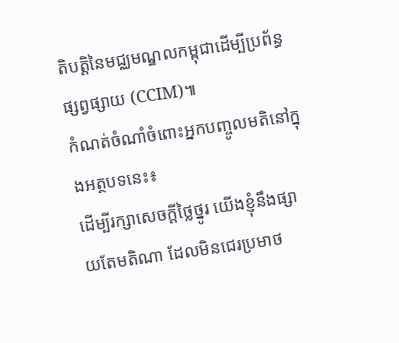តិបត្តិនៃមជ្ឈមណ្ឌលកម្ពុជាដើម្បីប្រព័ន្ធផ្សព្វផ្សាយ (CCIM)៕
កំណត់ចំណាំចំពោះអ្នកបញ្ចូលមតិនៅក្នុងអត្ថបទនេះ៖
ដើម្បីរក្សាសេចក្ដីថ្លៃថ្នូរ យើងខ្ញុំនឹងផ្សាយតែមតិណា ដែលមិនជេរប្រមាថ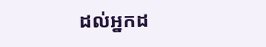ដល់អ្នកដ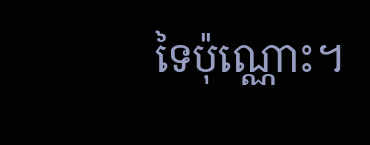ទៃប៉ុណ្ណោះ។